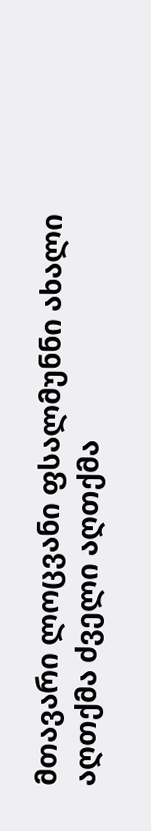მთავარი ლოცვანი ფსალმუნნი ახალი აღთქმა ძველი აღთქმა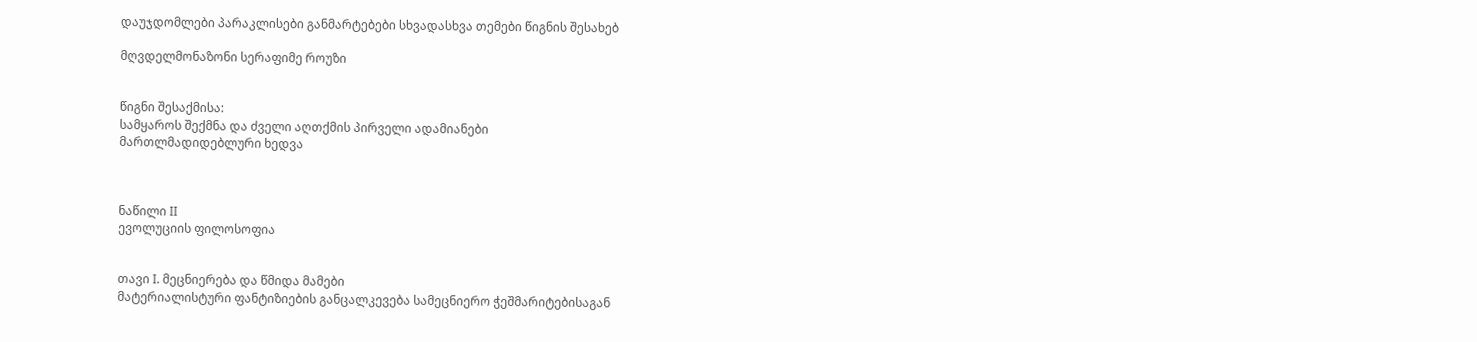დაუჯდომლები პარაკლისები განმარტებები სხვადასხვა თემები წიგნის შესახებ

მღვდელმონაზონი სერაფიმე როუზი


წიგნი შესაქმისა:
სამყაროს შექმნა და ძველი აღთქმის პირველი ადამიანები
მართლმადიდებლური ხედვა



ნაწილი II
ევოლუციის ფილოსოფია


თავი I. მეცნიერება და წმიდა მამები
მატერიალისტური ფანტიზიების განცალკევება სამეცნიერო ჭეშმარიტებისაგან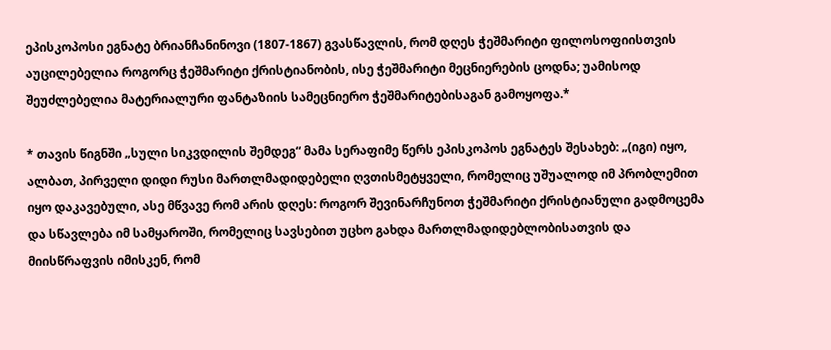ეპისკოპოსი ეგნატე ბრიანჩანინოვი (1807-1867) გვასწავლის, რომ დღეს ჭეშმარიტი ფილოსოფიისთვის აუცილებელია როგორც ჭეშმარიტი ქრისტიანობის, ისე ჭეშმარიტი მეცნიერების ცოდნა; უამისოდ შეუძლებელია მატერიალური ფანტაზიის სამეცნიერო ჭეშმარიტებისაგან გამოყოფა.*

* თავის წიგნში „სული სიკვდილის შემდეგ“ მამა სერაფიმე წერს ეპისკოპოს ეგნატეს შესახებ: „(იგი) იყო, ალბათ, პირველი დიდი რუსი მართლმადიდებელი ღვთისმეტყველი, რომელიც უშუალოდ იმ პრობლემით იყო დაკავებული, ასე მწვავე რომ არის დღეს: როგორ შევინარჩუნოთ ჭეშმარიტი ქრისტიანული გადმოცემა და სწავლება იმ სამყაროში, რომელიც სავსებით უცხო გახდა მართლმადიდებლობისათვის და მიისწრაფვის იმისკენ, რომ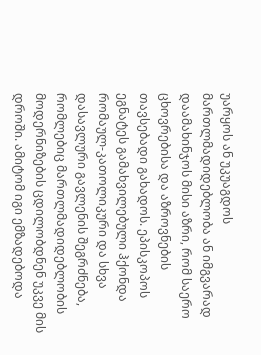უარყოს ან უკუაგდოს მართლმადიდებლობა ან იმგვარად დაამახინჯოს მისი აზრი, რომ საერო ცხოვრებისა და აზროვნების თავსებადი გახადოს. ეპისკოპოს ეგნატეს გამახვილებული ჰქონდა რომაულ-კათოლიკური და სხვა დასავლური გავლენის შეგრძნება, რომლებიც მართლმადიდებლობის მოდერნიზების ცდილობდნენ უკვე მის დროში. ამიტომ იგი ემზადებოდა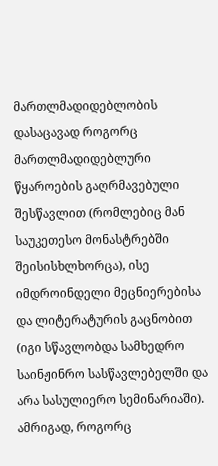მართლმადიდებლობის დასაცავად როგორც მართლმადიდებლური წყაროების გაღრმავებული შესწავლით (რომლებიც მან საუკეთესო მონასტრებში შეისისხლხორცა), ისე იმდროინდელი მეცნიერებისა და ლიტერატურის გაცნობით (იგი სწავლობდა სამხედრო საინჟინრო სასწავლებელში და არა სასულიერო სემინარიაში). ამრიგად, როგორც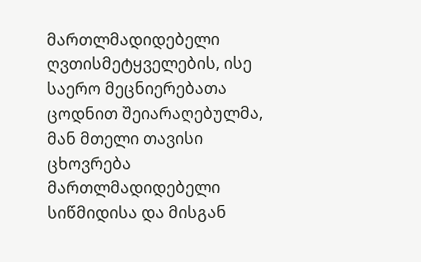მართლმადიდებელი ღვთისმეტყველების, ისე საერო მეცნიერებათა ცოდნით შეიარაღებულმა, მან მთელი თავისი ცხოვრება მართლმადიდებელი სიწმიდისა და მისგან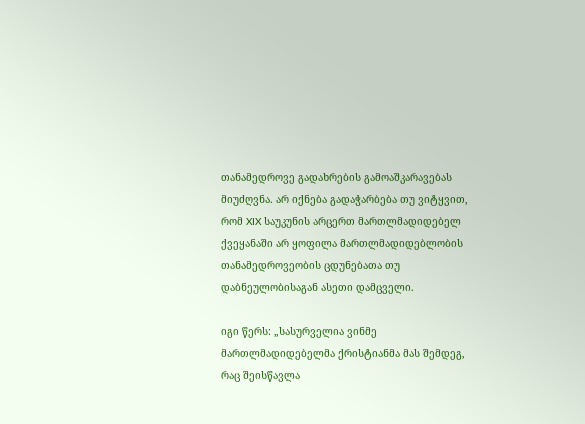თანამედროვე გადახრების გამოაშკარავებას მიუძღვნა. არ იქნება გადაჭარბება თუ ვიტყვით, რომ XIX საუკუნის არცერთ მართლმადიდებელ ქვეყანაში არ ყოფილა მართლმადიდებლობის თანამედროვეობის ცდუნებათა თუ დაბნეულობისაგან ასეთი დამცველი.

იგი წერს: „სასურველია ვინმე მართლმადიდებელმა ქრისტიანმა მას შემდეგ, რაც შეისწავლა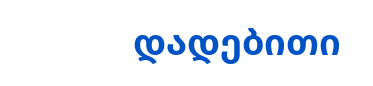დადებითი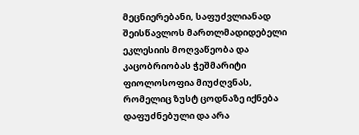მეცნიერებანი, საფუძვლიანად შეისწავლოს მართლმადიდებელი ეკლესიის მოღვაწეობა და კაცობრიობას ჭეშმარიტი ფიოლოსოფია მიუძღვნას, რომელიც ზუსტ ცოდნაზე იქნება დაფუძნებული და არა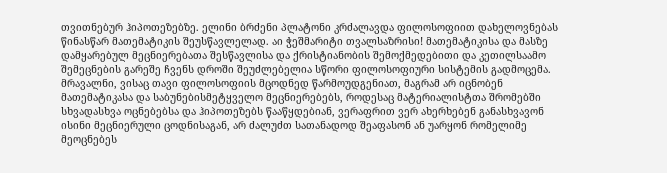თვითნებურ ჰიპოთეზებზე. ელინი ბრძენი პლატონი კრძალავდა ფილოსოფიით დახელოვნებას წინასწარ მათემატიკის შეუსწავლელად. აი ჭეშმარიტი თვალსაზრისი! მათემატიკისა და მასზე დამყარებულ მეცნიერებათა შესწავლისა და ქრისტიანობის შემოქმედებითი და კეთილსაამო შემეცნების გარეშე ჩვენს დროში შეუძლებელია სწორი ფილოსოფიური სისტემის გადმოცემა. მრავალნი, ვისაც თავი ფილოსოფიის მცოდნედ წარმოუდგენიათ, მაგრამ არ იცნობენ მათემატიკასა და საბუნებისმეტყველო მეცნიერებებს, როდესაც მატერიალისტთა შრომებში სხვადასხვა ოცნებებსა და ჰიპოთეზებს წააწყდებიან, ვერაფრით ვერ ახერხებენ განასხვავონ ისინი მეცნიერული ცოდნისაგან, არ ძალუძთ სათანადოდ შეაფასონ ან უარყონ რომელიმე მეოცნებეს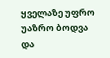ყველაზე უფრო უაზრო ბოდვა და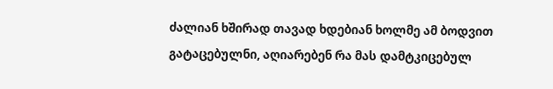ძალიან ხშირად თავად ხდებიან ხოლმე ამ ბოდვით გატაცებულნი, აღიარებენ რა მას დამტკიცებულ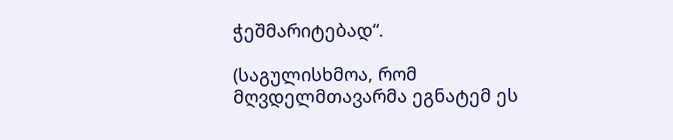ჭეშმარიტებად“.

(საგულისხმოა, რომ მღვდელმთავარმა ეგნატემ ეს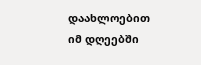დაახლოებით იმ დღეებში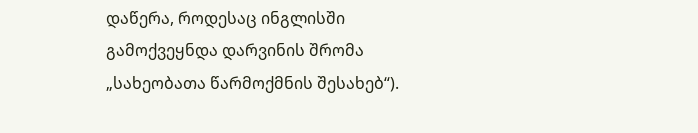დაწერა, როდესაც ინგლისში გამოქვეყნდა დარვინის შრომა „სახეობათა წარმოქმნის შესახებ“).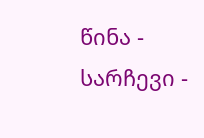წინა - სარჩევი -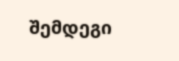შემდეგი